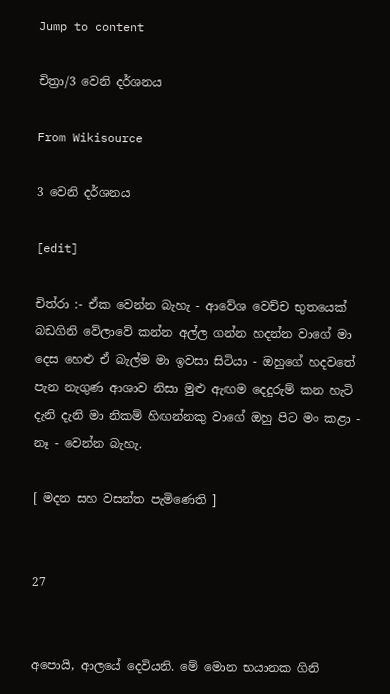Jump to content

චිත්‍රා/3 වෙනි දර්ශනය

From Wikisource

3 වෙනි දර්ශනය

[edit]

චිත්රා :- ඒක වෙන්න බැහැ - ආවේශ වෙච්ච භුතයෙක් බඩගිනි වේලාවේ කන්න අල්ල ගන්න හදන්න වාගේ මා දෙස හෙළු ඒ බැල්ම මා ඉවසා සිටියා - ඔහුගේ හදවතේ පැන නැගුණ ආශාව නිසා මුළු ඇඟම දෙදුරුම් කන හැටි දැනි දැනි මා නිකම් හිඟන්නකු වාගේ ඔහු පිට මං කළා - නෑ - වෙන්න බැහැ.

[ මදන සහ වසන්ත පැමිණෙති ]


27


අපොයි, ආලයේ දෙවියනි. මේ මොන භයානක ගිනි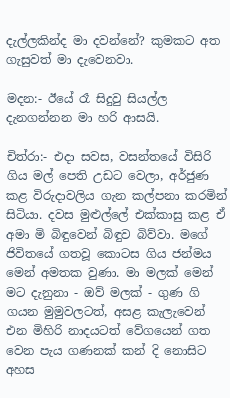දැල්ලකින්ද මා දවන්නේ? කුමකට අත ගැසුවත් මා දැවෙනවා.

මදන:- ඊයේ රෑ සිදුවු සියල්ල දැනගන්නන මා හරි ආසයි.

චිත්රා:- එදා සවස, වසන්තයේ විසිරි ගිය මල් පෙති උඩට වෙලා, අර්ජුණ කළ විරුදාවලිය ගැන කල්පනා කරමින් සිටියා. දවස මුළුල්ලේ එක්කාසු කළ ඒ අමා මි බිඳුවෙන් බිඳුව බිව්වා. මගේ ජිවිතයේ ගතවූ කොටස ගිය ජන්මය මෙන් අමතක වුණා. මා මලක් මෙන් මට දැනුනා - ඔව් මලක් - ගුණ ගි ගයන මුමුවලටත්, අසළ කැලැවෙන් එන මිහිරි නාදයටත් වේගයෙන් ගත වෙන පැය ගණනක් කන් දි නොසිට අහස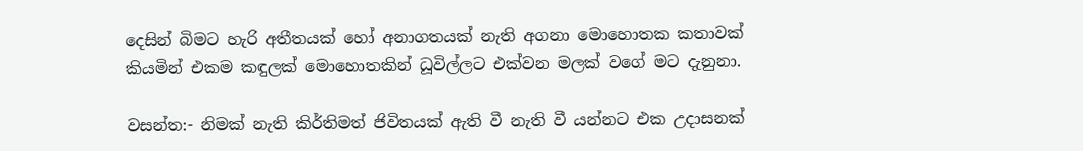දෙසින් ‍බිමට හැරි අතීතයක් ‍‍හෝ අනාගතයක් නැති අගනා මොහොතක කතාවක් කියමින් එකම කඳුලක් මොහොතකින් ධූවිල්ලට එක්වන මලක් වගේ මට දැනුනා.

වසන්ත:- නිමක් නැති කිර්තිමත් ජිවිතයක් ඇති වී නැති වී යන්නට එක උදාසනක්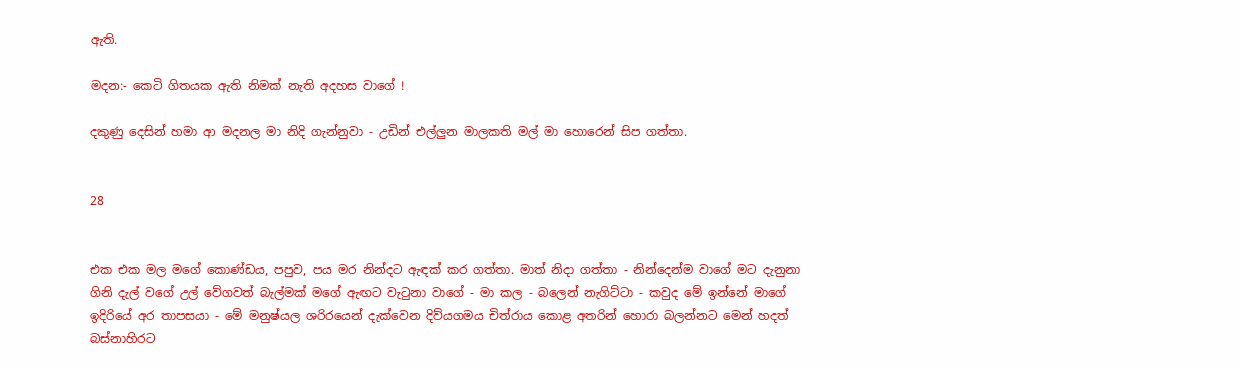ඇති.

මදන:- කෙටි ගිතයක ඇති නිමක් නැති අදහස වාගේ !

දකුණු දෙසින් හමා ආ මදනල මා නිදි ගැන්නුවා - උඩින් එල්ලුන මාලකති මල් මා හොරෙන් සිප ගත්තා.


28


එක එක මල මගේ කොණ්ඩය, පපුව, පය මර නින්දට ඇඳක් කර ගත්තා. මාත් නිදා ගත්තා - නින්දෙන්ම වාගේ මට දැනුනා ගිනි දැල් වගේ උල් වේගවත් බැල්මක් මගේ ඇඟට වැටුනා වාගේ - මා කල - බලෙන් නැගිට්ටා - කවුද මේ ඉන්නේ මාගේ ඉදිරියේ අර තාපසයා - මේ මනුෂ්යල ශරිරයෙන් දැක්වෙන දිව්යගමය චිත්රාය කොළ අතරින් හොරා බලන්නට මෙන් හදත් බස්නාහිරට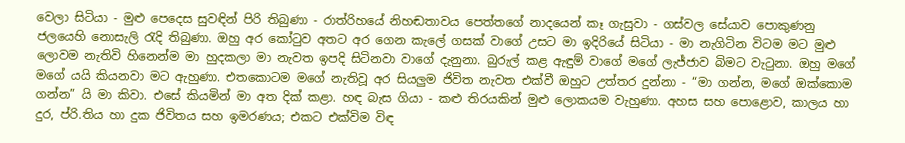වෙලා සිටියා - මුළු පෙදෙස සුවඳින් පිරි තිබුණා - රාත්රිහයේ නිහඬතාවය පෙත්තගේ නාදයෙන් කෑ ගැසුවා - ගස්වල සේයාව පොකුණනු ජලයෙහි නොසැලි රැදි තිබුණා. ඔහු අර කෝටුව අතට අර ගෙන කැලේ ගසක් ව‍ාගේ උසට මා ඉදිරියේ සිටියා - මා නැගිටින විටම මට මුළු ලොවම නැතිවි හිනෙන්ම මා හුදකලා මා නැවත ඉපදි සිටිනවා වාගේ දැනුනා. බුරුල් කළ ඇඳුම් වාගේ ම‍ගේ ලැජ්ජාව බිමට වැටුනා. ඔහු මගේ මගේ යයි කියනවා මට ඇහුණා. එතකොටම මගේ නැතිවූ අර සියලුම ජිවිත නැවත එක්වී ඔහුට උත්තර දුන්නා - “මා ගන්න, මගේ ඔක්කොම ගන්න” යි මා කිවා. එසේ කියමින් මා අත දික් කළා. හඳ බැස ගියා - කළු තිරයකින් මුළු ලොකයම වැහුණා. අහස සහ පොළොව, කාලය හා දුර, ප්රි.තිය හා දුක ජිවිතය සහ ඉමරණය; එකට එක්විම විඳ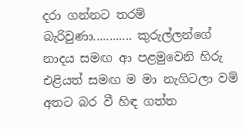දරා ගන්නට තරම් බැරිවුණා............ කුරුල්ලන්ගේ නාදය සමඟ ආ පළමුවෙනි හිරු එළියත් සමඟ ම මා නැගිටලා වම් අතට බර වී හිඳ ගත්ත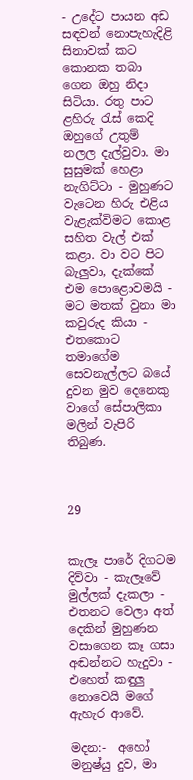- උදේට පායන අඩ සඳවන් නොපැහැදිළි සිනාවක් කට කොනක තබා ගෙන ඔහු නිදා සිටියා. රතු පාට ළහිරු රැස් කෙදි ඔහුගේ උතුම් නලල දැල්වුවා. මා සුසුමක් හෙළා නැගිට්ටා - මුහුණට වැටෙන හිරු එළිය වැළැක්විමට කොළ සහිත වැල් එක් කළා. වා වට පිට බැලුවා, දැක්කේ එම පොළොවමයි - මට මතක් වුනා මා කවුරුද කියා - එතකොට තමාගේම සෙවනැල්ලට බයේ දුවන මුව දෙනෙකු වාගේ සේපාලිකා මලින් වැපිරි තිබුණ.



29


කැලෑ පාරේ දිගටම දිව්වා - කැලෑවේ මුල්ලක් දැකලා - එතනට වෙලා අත් දෙකින් මුහුණන වසාගෙන කෑ ගසා අඬන්නට හැදුවා - එහෙත් කඳුලු නොවෙයි මගේ ඇහැර ආවේ.

මදන:-  අහෝ මනුෂ්යු දුව, මා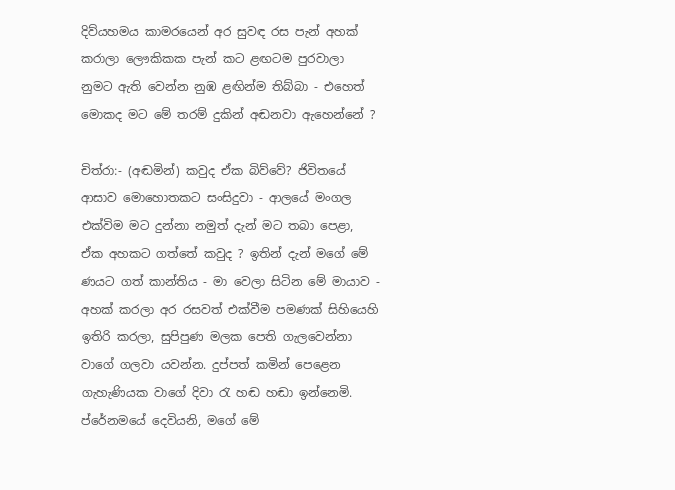දිව්යහමය කාමරයෙන් අර සුවඳ රස පැන් අහක් කරාලා ලෞකිකක පැන් කට ළඟටම පුරවාලා නුමට ඇති වෙන්න නුඹ ළඟින්ම තිබ්බා - එහෙත් මොකද මට මේ තරම් දුකින් අඬනවා ඇහෙන්නේ ?

චිත්රා:- (අඬමින්) කවුද ඒක බිව්වේ? ජිවිතයේ ආසාව මොහොතකට සංසිදුවා - ආලයේ මංගල එක්විම මට දුන්නා නමුත් දැන් මට තබා පෙළා, ඒක අහකට ගත්තේ කවුද ? ඉතින් දැන් මගේ මේ ණයට ගත් කාන්තිය - මා වෙලා සිටින මේ මායාව - අහක් කරලා අර රසවත් එක්වීම පමණක් සිහියෙහි ඉතිරි කරලා, සුපිපුණ මලක පෙති ගැලවෙන්නා වාගේ ගලවා යවන්න. දුප්පත් කමින් පෙළෙන ගැහැණියක වාගේ දිවා රැ හඬ හඬා ඉන්නෙමි. ප්රේනමයේ ‍දෙවියනි, මගේ මේ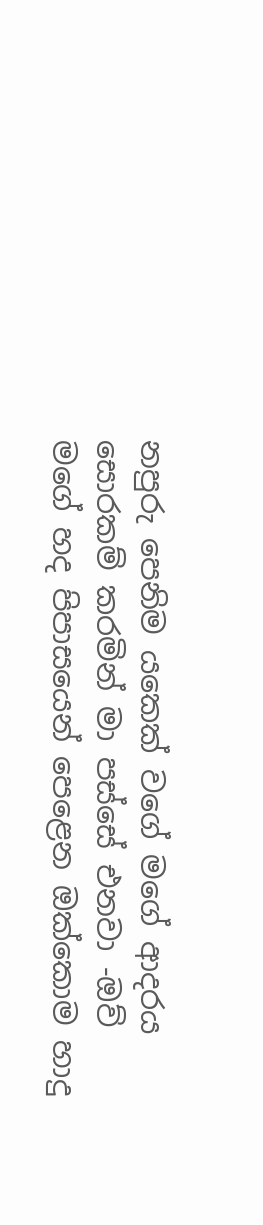නපුරු පෙනිම යකෙක් වගේ මගේ ආදරය‍ සොරකම් කරමින් මා පස්සේ එනවා -ඔව් මගේ හද පිපාසයෙන් පෙ‍ළෙන ඔක්කොම හාදු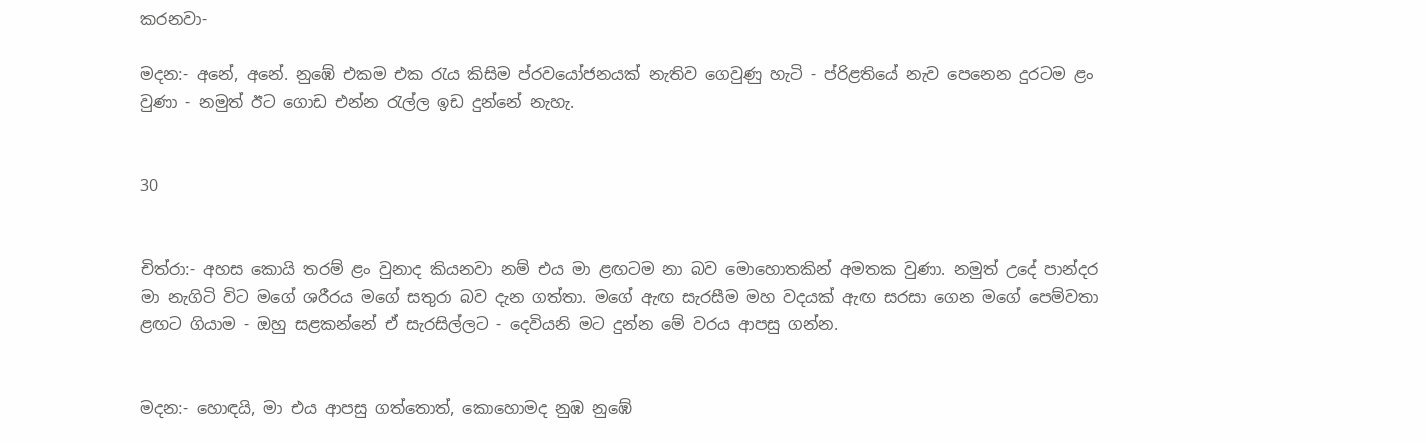කරනවා-

මදන:- අනේ, අනේ. නුඹේ එකම එක රැය කිසිම ප්රවයෝජනයක් නැතිව ගෙවුණු හැටි - ප්රිළතියේ නැව පෙනෙන දුරටම ළං වුණා - නමුත් ඊට ගොඩ එන්න රැල්ල ඉඩ දුන්නේ නැහැ.


30


චිත්රා:- අහස කොයි තරම් ළං වුනාද කියනවා නම් එය මා ළඟටම නා බව මොහොතකින් අමතක වුණා. නමුත් උදේ පාන්දර මා නැගිටි විට මගේ ශරීරය මගේ සතුරා බව දැන ගත්තා. මගේ ඇඟ සැරසීම මහ වදයක් ඇඟ සරසා ගෙන මගේ පෙම්වතා ළඟට ගියාම - ඔහු සළකන්නේ ඒ සැරසිල්ලට - දෙවියනි මට දුන්න ‍මේ වරය ආපසු ගන්න.


මදන:- හොඳයි, මා එය ආපසු ගත්තොත්, කොහොමද නුඹ නුඹේ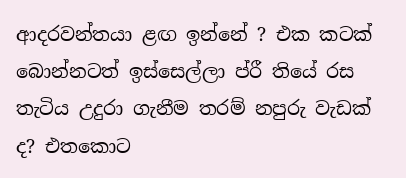ආදරවන්තයා ළඟ ඉන්නේ ? එක කටක් බොන්නටත් ඉස්සෙල්ලා ප්රී තියේ රස තැටිය උදුරා ගැනීම තරම් නපුරු වැඩක් ද? එතකොට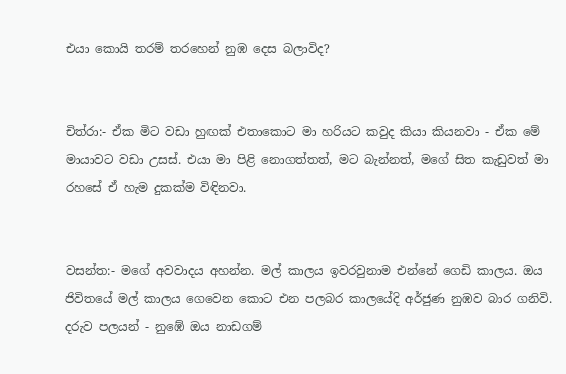එයා කොයි තරම් තරහෙන් නුඹ දෙස බලාවිද?


චිත්රා:- ඒක මිට වඩා හුඟක් එතාකොට මා හරියට කවුද කියා කියනවා - ඒක මේ මායාවට වඩා උසස්. එයා මා පිළි නොගත්තත්, මට බැන්නත්, මගේ සිත කැඩුවත් මා රහසේ ඒ හැම දුකක්ම විඳිනවා.


වසන්ත:- මගේ අවවාදය අහන්න. මල් කාලය ඉවරවුනාම එන්නේ ගෙඩි කාලය. ඔය ජිවිතයේ මල් කාලය ගෙවෙන කොට එන පලබර කාලයේදි අර්ජුණ නුඹව බාර ගනිවි. දරුව පලයන් - නුඹේ ඔය නාඩගම්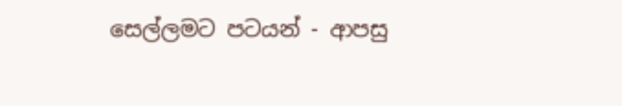සෙල්ලමට පටයන් - ආපසු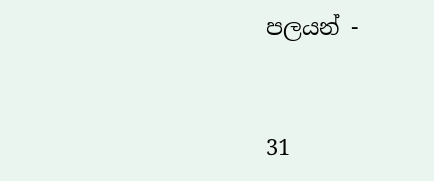පලයන් -


31